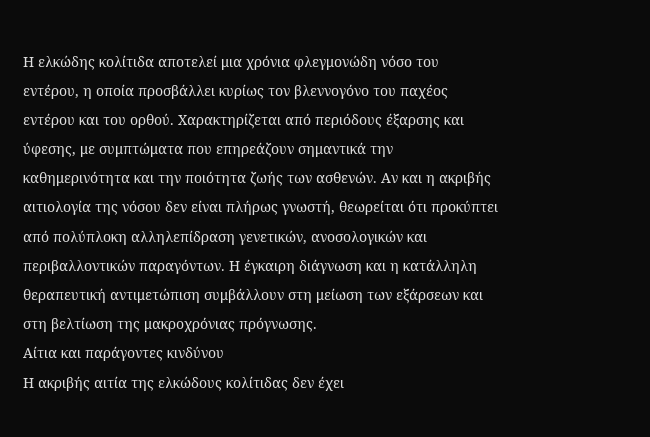Η ελκώδης κολίτιδα αποτελεί μια χρόνια φλεγμονώδη νόσο του εντέρου, η οποία προσβάλλει κυρίως τον βλεννογόνο του παχέος εντέρου και του ορθού. Χαρακτηρίζεται από περιόδους έξαρσης και ύφεσης, με συμπτώματα που επηρεάζουν σημαντικά την καθημερινότητα και την ποιότητα ζωής των ασθενών. Αν και η ακριβής αιτιολογία της νόσου δεν είναι πλήρως γνωστή, θεωρείται ότι προκύπτει από πολύπλοκη αλληλεπίδραση γενετικών, ανοσολογικών και περιβαλλοντικών παραγόντων. Η έγκαιρη διάγνωση και η κατάλληλη θεραπευτική αντιμετώπιση συμβάλλουν στη μείωση των εξάρσεων και στη βελτίωση της μακροχρόνιας πρόγνωσης.
Αίτια και παράγοντες κινδύνου
Η ακριβής αιτία της ελκώδους κολίτιδας δεν έχει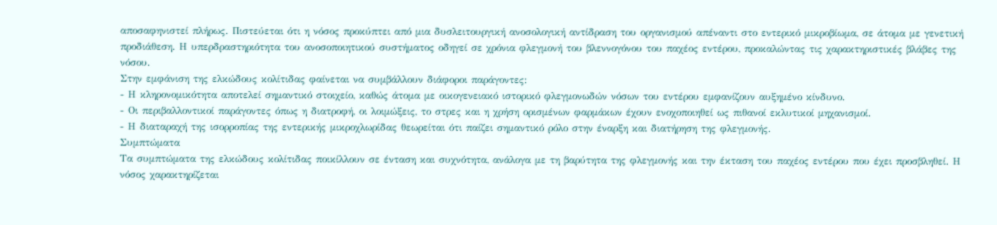αποσαφηνιστεί πλήρως. Πιστεύεται ότι η νόσος προκύπτει από μια δυσλειτουργική ανοσολογική αντίδραση του οργανισμού απέναντι στο εντερικό μικροβίωμα, σε άτομα με γενετική προδιάθεση. Η υπερδραστηριότητα του ανοσοποιητικού συστήματος οδηγεί σε χρόνια φλεγμονή του βλεννογόνου του παχέος εντέρου, προκαλώντας τις χαρακτηριστικές βλάβες της νόσου.
Στην εμφάνιση της ελκώδους κολίτιδας φαίνεται να συμβάλλουν διάφοροι παράγοντες:
- Η κληρονομικότητα αποτελεί σημαντικό στοιχείο, καθώς άτομα με οικογενειακό ιστορικό φλεγμονωδών νόσων του εντέρου εμφανίζουν αυξημένο κίνδυνο.
- Οι περιβαλλοντικοί παράγοντες όπως η διατροφή, οι λοιμώξεις, το στρες και η χρήση ορισμένων φαρμάκων έχουν ενοχοποιηθεί ως πιθανοί εκλυτικοί μηχανισμοί.
- Η διαταραχή της ισορροπίας της εντερικής μικροχλωρίδας θεωρείται ότι παίζει σημαντικό ρόλο στην έναρξη και διατήρηση της φλεγμονής.
Συμπτώματα
Τα συμπτώματα της ελκώδους κολίτιδας ποικίλλουν σε ένταση και συχνότητα, ανάλογα με τη βαρύτητα της φλεγμονής και την έκταση του παχέος εντέρου που έχει προσβληθεί. Η νόσος χαρακτηρίζεται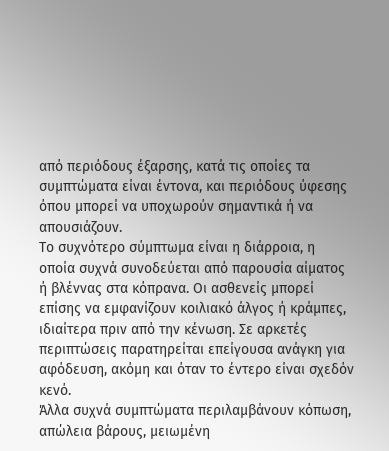από περιόδους έξαρσης, κατά τις οποίες τα συμπτώματα είναι έντονα, και περιόδους ύφεσης όπου μπορεί να υποχωρούν σημαντικά ή να απουσιάζουν.
Το συχνότερο σύμπτωμα είναι η διάρροια, η οποία συχνά συνοδεύεται από παρουσία αίματος ή βλέννας στα κόπρανα. Οι ασθενείς μπορεί επίσης να εμφανίζουν κοιλιακό άλγος ή κράμπες, ιδιαίτερα πριν από την κένωση. Σε αρκετές περιπτώσεις παρατηρείται επείγουσα ανάγκη για αφόδευση, ακόμη και όταν το έντερο είναι σχεδόν κενό.
Άλλα συχνά συμπτώματα περιλαμβάνουν κόπωση, απώλεια βάρους, μειωμένη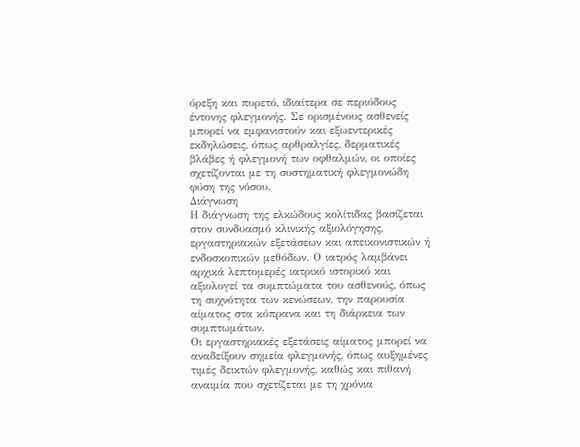όρεξη και πυρετό, ιδιαίτερα σε περιόδους έντονης φλεγμονής. Σε ορισμένους ασθενείς μπορεί να εμφανιστούν και εξωεντερικές εκδηλώσεις, όπως αρθραλγίες, δερματικές βλάβες ή φλεγμονή των οφθαλμών, οι οποίες σχετίζονται με τη συστηματική φλεγμονώδη φύση της νόσου.
Διάγνωση
Η διάγνωση της ελκώδους κολίτιδας βασίζεται στον συνδυασμό κλινικής αξιολόγησης, εργαστηριακών εξετάσεων και απεικονιστικών ή ενδοσκοπικών μεθόδων. Ο ιατρός λαμβάνει αρχικά λεπτομερές ιατρικό ιστορικό και αξιολογεί τα συμπτώματα του ασθενούς, όπως τη συχνότητα των κενώσεων, την παρουσία αίματος στα κόπρανα και τη διάρκεια των συμπτωμάτων.
Οι εργαστηριακές εξετάσεις αίματος μπορεί να αναδείξουν σημεία φλεγμονής, όπως αυξημένες τιμές δεικτών φλεγμονής, καθώς και πιθανή αναιμία που σχετίζεται με τη χρόνια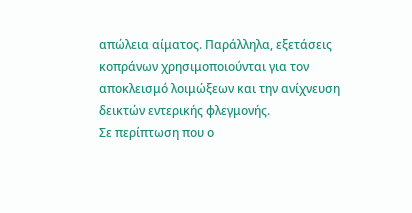απώλεια αίματος. Παράλληλα, εξετάσεις κοπράνων χρησιμοποιούνται για τον αποκλεισμό λοιμώξεων και την ανίχνευση δεικτών εντερικής φλεγμονής.
Σε περίπτωση που ο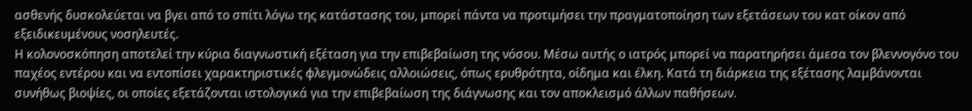ασθενής δυσκολεύεται να βγει από το σπίτι λόγω της κατάστασης του, μπορεί πάντα να προτιμήσει την πραγματοποίηση των εξετάσεων του κατ οίκον από εξειδικευμένους νοσηλευτές.
Η κολονοσκόπηση αποτελεί την κύρια διαγνωστική εξέταση για την επιβεβαίωση της νόσου. Μέσω αυτής ο ιατρός μπορεί να παρατηρήσει άμεσα τον βλεννογόνο του παχέος εντέρου και να εντοπίσει χαρακτηριστικές φλεγμονώδεις αλλοιώσεις, όπως ερυθρότητα, οίδημα και έλκη. Κατά τη διάρκεια της εξέτασης λαμβάνονται συνήθως βιοψίες, οι οποίες εξετάζονται ιστολογικά για την επιβεβαίωση της διάγνωσης και τον αποκλεισμό άλλων παθήσεων.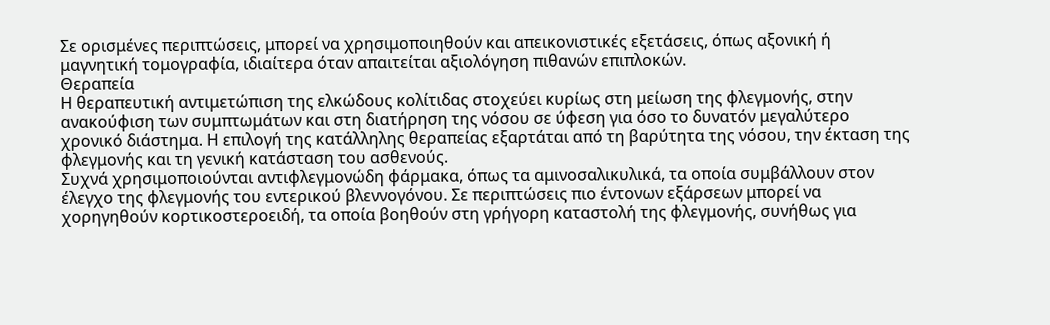Σε ορισμένες περιπτώσεις, μπορεί να χρησιμοποιηθούν και απεικονιστικές εξετάσεις, όπως αξονική ή μαγνητική τομογραφία, ιδιαίτερα όταν απαιτείται αξιολόγηση πιθανών επιπλοκών.
Θεραπεία
Η θεραπευτική αντιμετώπιση της ελκώδους κολίτιδας στοχεύει κυρίως στη μείωση της φλεγμονής, στην ανακούφιση των συμπτωμάτων και στη διατήρηση της νόσου σε ύφεση για όσο το δυνατόν μεγαλύτερο χρονικό διάστημα. Η επιλογή της κατάλληλης θεραπείας εξαρτάται από τη βαρύτητα της νόσου, την έκταση της φλεγμονής και τη γενική κατάσταση του ασθενούς.
Συχνά χρησιμοποιούνται αντιφλεγμονώδη φάρμακα, όπως τα αμινοσαλικυλικά, τα οποία συμβάλλουν στον έλεγχο της φλεγμονής του εντερικού βλεννογόνου. Σε περιπτώσεις πιο έντονων εξάρσεων μπορεί να χορηγηθούν κορτικοστεροειδή, τα οποία βοηθούν στη γρήγορη καταστολή της φλεγμονής, συνήθως για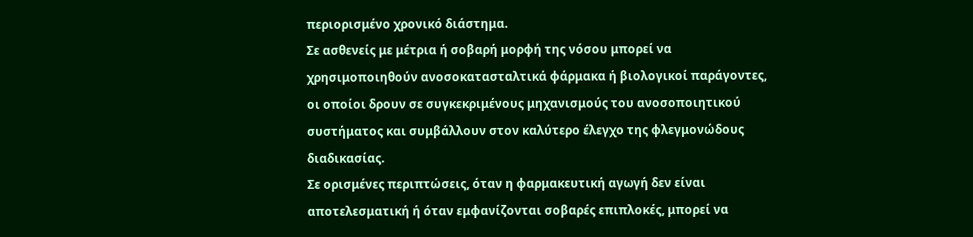περιορισμένο χρονικό διάστημα.
Σε ασθενείς με μέτρια ή σοβαρή μορφή της νόσου μπορεί να χρησιμοποιηθούν ανοσοκατασταλτικά φάρμακα ή βιολογικοί παράγοντες, οι οποίοι δρουν σε συγκεκριμένους μηχανισμούς του ανοσοποιητικού συστήματος και συμβάλλουν στον καλύτερο έλεγχο της φλεγμονώδους διαδικασίας.
Σε ορισμένες περιπτώσεις, όταν η φαρμακευτική αγωγή δεν είναι αποτελεσματική ή όταν εμφανίζονται σοβαρές επιπλοκές, μπορεί να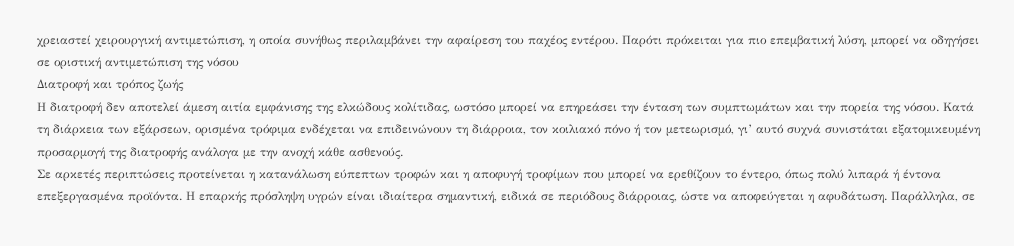χρειαστεί χειρουργική αντιμετώπιση, η οποία συνήθως περιλαμβάνει την αφαίρεση του παχέος εντέρου. Παρότι πρόκειται για πιο επεμβατική λύση, μπορεί να οδηγήσει σε οριστική αντιμετώπιση της νόσου
Διατροφή και τρόπος ζωής
Η διατροφή δεν αποτελεί άμεση αιτία εμφάνισης της ελκώδους κολίτιδας, ωστόσο μπορεί να επηρεάσει την ένταση των συμπτωμάτων και την πορεία της νόσου. Κατά τη διάρκεια των εξάρσεων, ορισμένα τρόφιμα ενδέχεται να επιδεινώνουν τη διάρροια, τον κοιλιακό πόνο ή τον μετεωρισμό, γι’ αυτό συχνά συνιστάται εξατομικευμένη προσαρμογή της διατροφής ανάλογα με την ανοχή κάθε ασθενούς.
Σε αρκετές περιπτώσεις προτείνεται η κατανάλωση εύπεπτων τροφών και η αποφυγή τροφίμων που μπορεί να ερεθίζουν το έντερο, όπως πολύ λιπαρά ή έντονα επεξεργασμένα προϊόντα. Η επαρκής πρόσληψη υγρών είναι ιδιαίτερα σημαντική, ειδικά σε περιόδους διάρροιας, ώστε να αποφεύγεται η αφυδάτωση. Παράλληλα, σε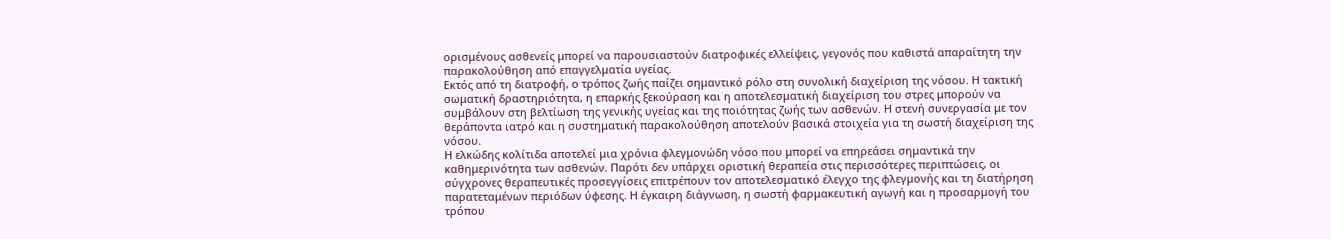ορισμένους ασθενείς μπορεί να παρουσιαστούν διατροφικές ελλείψεις, γεγονός που καθιστά απαραίτητη την παρακολούθηση από επαγγελματία υγείας.
Εκτός από τη διατροφή, ο τρόπος ζωής παίζει σημαντικό ρόλο στη συνολική διαχείριση της νόσου. Η τακτική σωματική δραστηριότητα, η επαρκής ξεκούραση και η αποτελεσματική διαχείριση του στρες μπορούν να συμβάλουν στη βελτίωση της γενικής υγείας και της ποιότητας ζωής των ασθενών. Η στενή συνεργασία με τον θεράποντα ιατρό και η συστηματική παρακολούθηση αποτελούν βασικά στοιχεία για τη σωστή διαχείριση της νόσου.
Η ελκώδης κολίτιδα αποτελεί μια χρόνια φλεγμονώδη νόσο που μπορεί να επηρεάσει σημαντικά την καθημερινότητα των ασθενών. Παρότι δεν υπάρχει οριστική θεραπεία στις περισσότερες περιπτώσεις, οι σύγχρονες θεραπευτικές προσεγγίσεις επιτρέπουν τον αποτελεσματικό έλεγχο της φλεγμονής και τη διατήρηση παρατεταμένων περιόδων ύφεσης. Η έγκαιρη διάγνωση, η σωστή φαρμακευτική αγωγή και η προσαρμογή του τρόπου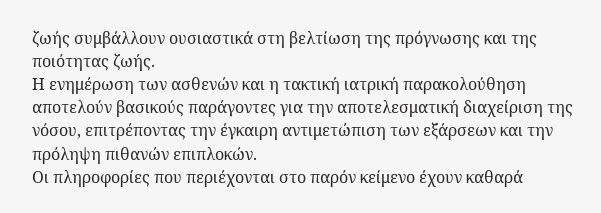ζωής συμβάλλουν ουσιαστικά στη βελτίωση της πρόγνωσης και της ποιότητας ζωής.
Η ενημέρωση των ασθενών και η τακτική ιατρική παρακολούθηση αποτελούν βασικούς παράγοντες για την αποτελεσματική διαχείριση της νόσου, επιτρέποντας την έγκαιρη αντιμετώπιση των εξάρσεων και την πρόληψη πιθανών επιπλοκών.
Οι πληροφορίες που περιέχονται στο παρόν κείμενο έχουν καθαρά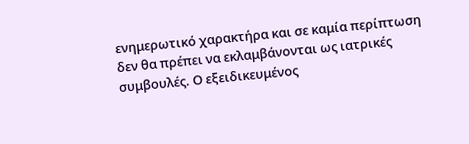ενημερωτικό χαρακτήρα και σε καμία περίπτωση δεν θα πρέπει να εκλαμβάνονται ως ιατρικές συμβουλές. Ο εξειδικευμένος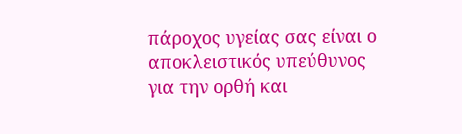πάροχος υγείας σας είναι ο αποκλειστικός υπεύθυνος για την ορθή και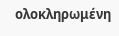ολοκληρωμένη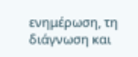ενημέρωση, τη διάγνωση και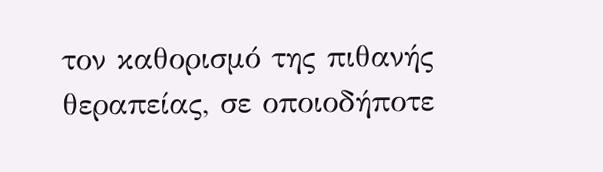τον καθορισμό της πιθανής θεραπείας, σε οποιοδήποτε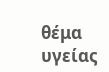θέμα υγείας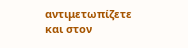αντιμετωπίζετε και στον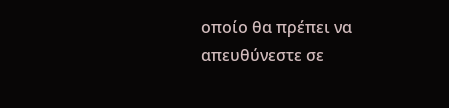οποίο θα πρέπει να απευθύνεστε σε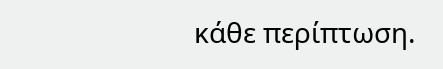κάθε περίπτωση.